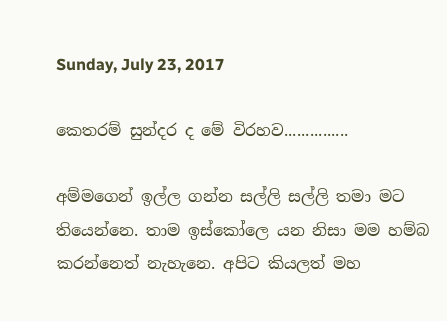Sunday, July 23, 2017

කෙතරම් සුන්දර ද මේ විරහව...............

අම්මගෙන් ඉල්ල ගන්න සල්ලි සල්ලි තමා මට තියෙන්නෙ. තාම ඉස්කෝලෙ යන නිසා මම හම්බ කරන්නෙත් නැහැනෙ. අපිට කියලත් මහ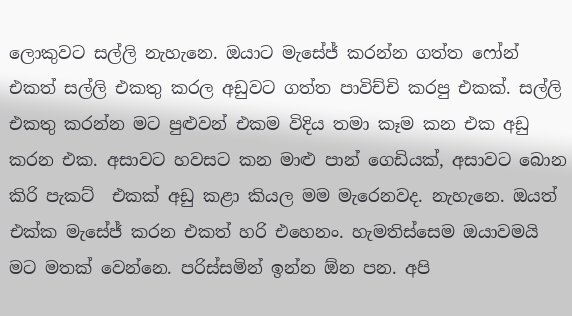ලොකුවට සල්ලි නැහැනෙ. ඔයාට මැසේජ් කරන්න ගත්ත ෆෝන් එකත් සල්ලි එකතු කරල අඩුවට ගත්ත පාවිච්චි කරපු එකක්. සල්ලි එකතු කරන්න මට පුළුවන් එකම විදිය තමා කෑම කන එක අඩු කරන එක. අසාවට හවසට කන මාළු පාන් ගෙඩියක්, අසාවට බොන කිරි පැකට්  එකක් අඩු කළා කියල මම මැරෙනවද. නැහැනෙ. ඔයත් එක්ක මැසේජ් කරන එකත් හරි එහෙනං. හැමතිස්සෙම ඔයාවමයි මට මතක් වෙන්නෙ. පරිස්සමින් ඉන්න ඕන පන. අපි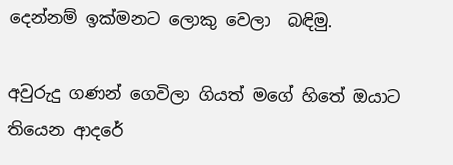දෙන්නම් ඉක්මනට ලොකු වෙලා  බඳිමු.

අවුරුදු ගණන් ගෙවිලා ගියත් මගේ හිතේ ඔයාට තියෙන ආදරේ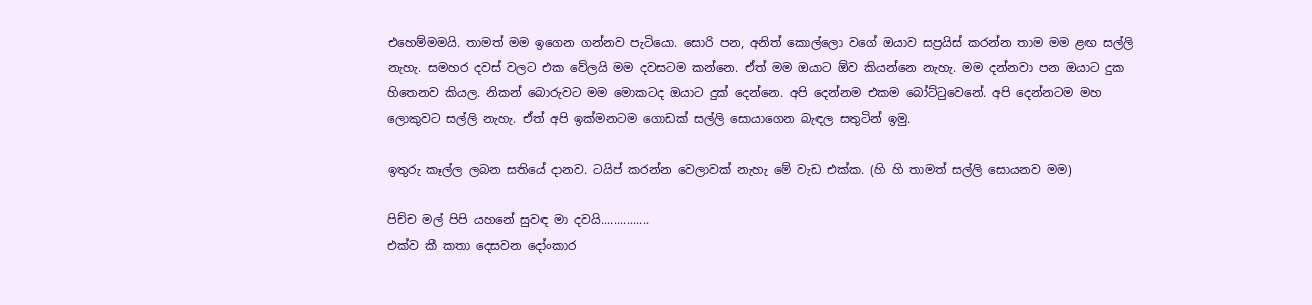එහෙම්මමයි. තාමත් මම ඉගෙන ගන්නව පැටියො. සොරි පන, අනිත් කොල්ලො වගේ ඔයාව සප්‍රයිස් කරන්න තාම මම ළඟ සල්ලි නැහැ. සමහර දවස් වලට එක වේලයි මම දවසටම කන්නෙ. ඒත් මම ඔයාට ඕව කියන්නෙ නැහැ. මම දන්නවා පන ඔයාට දුක හිතෙනව කියල. නිකන් බොරුවට මම මොකටද ඔයාට දුක් දෙන්නෙ. අපි දෙන්නම එකම බෝට්ටුවෙනේ. අපි දෙන්නටම මහ ලොකුවට සල්ලි නැහැ. ඒත් අපි ඉක්මනටම ගොඩක් සල්ලි සොයාගෙන බැඳල සතුටින් ඉමු.

ඉතුරු කෑල්ල ලබන සතියේ දානව. ටයිප් කරන්න වෙලාවක් නැහැ මේ වැඩ එක්ක. (හි හි තාමත් සල්ලි සොයනව මම)

පිච්ච මල් පිපි යහනේ සුවඳ මා දවයි...............
එක්ව කී කතා දෙසවන දෝංකාර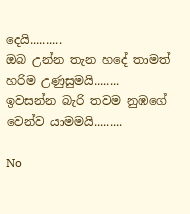දෙයි..........
ඔබ උන්න තැන හදේ තාමත් හරිම උණුසුමයි........
ඉවසන්න බැරි තවම නුඹගේ වෙන්ව යාමමයි.........

No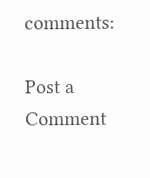comments:

Post a Comment